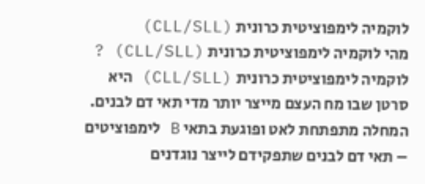לוקמיה לימפוציטית כרונית (CLL/SLL)
מהי לוקמיה לימפוציטית כרונית (CLL/SLL) ?
לוקמיה לימפוציטית כרונית (CLL/SLL) היא סרטן שבו מח העצם מייצר יותר מדי תאי דם לבנים. המחלה מתפתחת לאט ופוגעת בתאי B לימפוציטים – תאי דם לבנים שתפקידם לייצר נוגדנים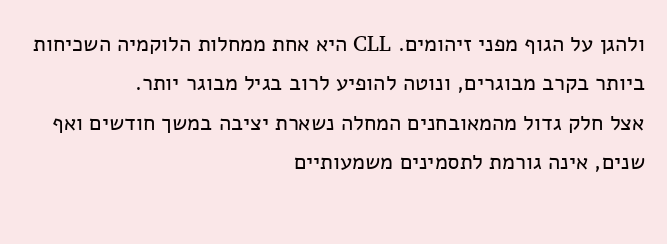ולהגן על הגוף מפני זיהומים. CLL היא אחת ממחלות הלוקמיה השכיחות ביותר בקרב מבוגרים, ונוטה להופיע לרוב בגיל מבוגר יותר.
אצל חלק גדול מהמאובחנים המחלה נשארת יציבה במשך חודשים ואף שנים, אינה גורמת לתסמינים משמעותיים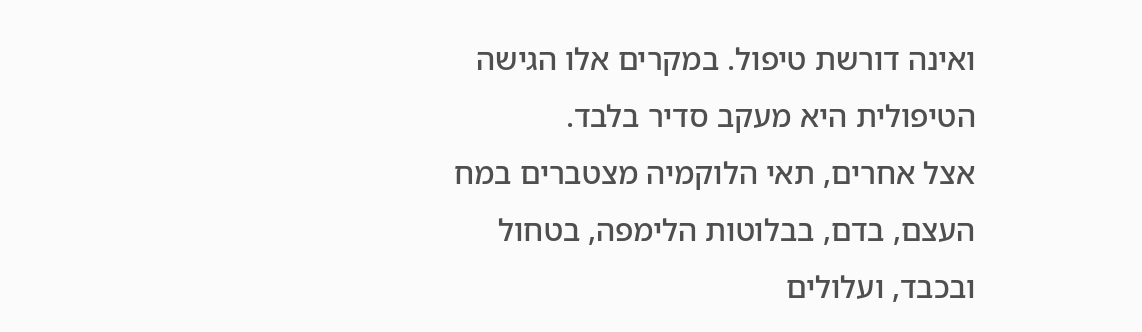ואינה דורשת טיפול. במקרים אלו הגישה הטיפולית היא מעקב סדיר בלבד.
אצל אחרים, תאי הלוקמיה מצטברים במח העצם, בדם, בבלוטות הלימפה, בטחול ובכבד, ועלולים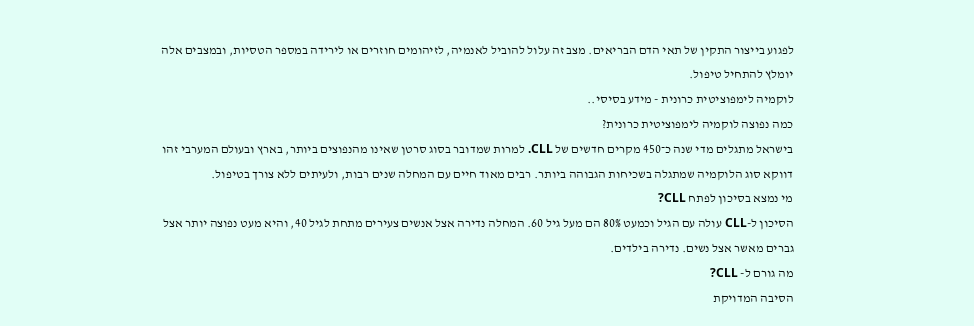לפגוע בייצור התקין של תאי הדם הבריאים. מצב זה עלול להוביל לאנמיה, לזיהומים חוזרים או לירידה במספר הטסיות, ובמצבים אלה יומלץ להתחיל טיפול.
לוקמיה לימפוציטית כרונית - מידע בסיסי..
כמה נפוצה לוקמיה לימפוציטית כרונית?
בישראל מתגלים מדי שנה כ־450 מקרים חדשים של CLL. למרות שמדובר בסוג סרטן שאינו מהנפוצים ביותר, בארץ ובעולם המערבי זהו דווקא סוג הלוקמיה שמתגלה בשכיחות הגבוהה ביותר. רבים מאוד חיים עם המחלה שנים רבות, ולעיתים ללא צורך בטיפול.
מי נמצא בסיכון לפתח CLL?
הסיכון ל-CLL עולה עם הגיל וכמעט 80% הם מעל גיל 60. המחלה נדירה אצל אנשים צעירים מתחת לגיל 40, והיא מעט נפוצה יותר אצל גברים מאשר אצל נשים. נדירה בילדים.
מה גורם ל- CLL?
הסיבה המדויקת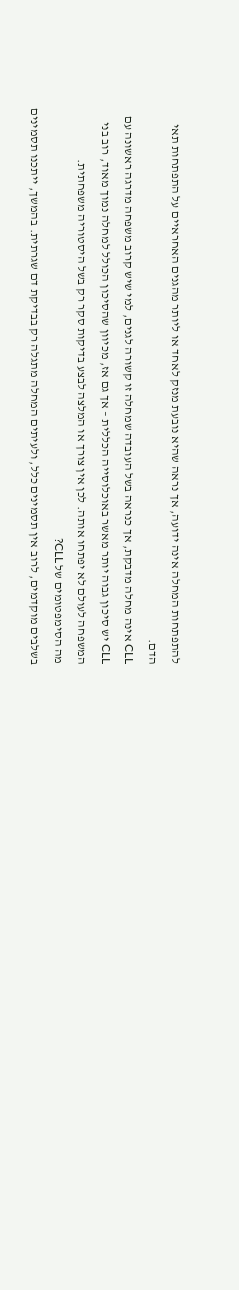להתפתחות המחלה אינה ידועה, אך נראה שהיא נובעת מנזק לאחד או ליותר מהגנים האחראיים על התפתחות תאי הדם.
CLL אינה מחלה מדבקת, אך כנראה בשל העובדה שמחלה זו קשורה לגנים, למי שיש קרוב משפחה מדרגה ראשונה עם CLL יש סיכון גבוה יותר מאשר באוכלוסייה הכללית – אך גם אז, מכיוון שהסיכון הכולל למחלה נמוך מאוד, רוב בני המשפחה לעולם לא יפתחו אותה. לכן אין צורך או המלצה לבצע בדיקות סקר רק בשל היסטוריה משפחתית.
מה הסימפטומים של CLL?
בשלבים מוקדמים, לרוב אין תסמינים כלל, ולעיתים המחלה מתגלה רק בבדיקת דם שגרתית. בהמשך, ייתכנו תסמינים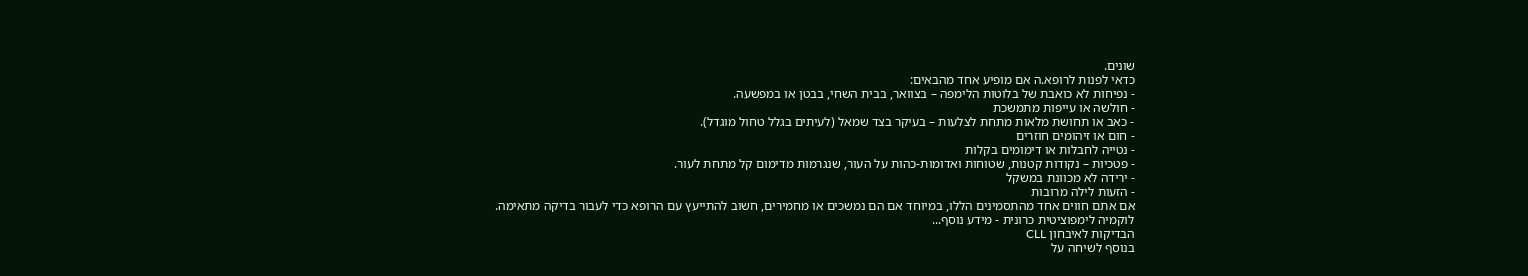שונים.
כדאי לפנות לרופא.ה אם מופיע אחד מהבאים:
- נפיחות לא כואבת של בלוטות הלימפה – בצוואר, בבית השחי, בבטן או במפשעה.
- חולשה או עייפות מתמשכת
- כאב או תחושת מלאות מתחת לצלעות – בעיקר בצד שמאל (לעיתים בגלל טחול מוגדל).
- חום או זיהומים חוזרים
- נטייה לחבלות או דימומים בקלות
- פטכיות – נקודות קטנות, שטוחות ואדומות-כהות על העור, שנגרמות מדימום קל מתחת לעור.
- ירידה לא מכוונת במשקל
- הזעות לילה מרובות
אם אתם חווים אחד מהתסמינים הללו, במיוחד אם הם נמשכים או מחמירים, חשוב להתייעץ עם הרופא כדי לעבור בדיקה מתאימה.
לוקמיה לימפוציטית כרונית - מידע נוסף...
הבדיקות לאיבחון CLL
בנוסף לשיחה על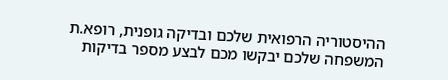ההיסטוריה הרפואית שלכם ובדיקה גופנית, רופא.ת המשפחה שלכם יבקשו מכם לבצע מספר בדיקות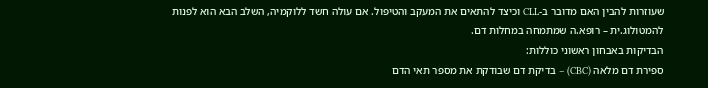שעוזרות להבין האם מדובר ב-CLL וכיצד להתאים את המעקב והטיפול. אם עולה חשד ללוקמיה, השלב הבא הוא לפנות להמטולוג.ית – רופא.ה שמתמחה במחלות דם.
הבדיקות באבחון ראשוני כוללות:
ספירת דם מלאה (CBC) – בדיקת דם שבודקת את מספר תאי הדם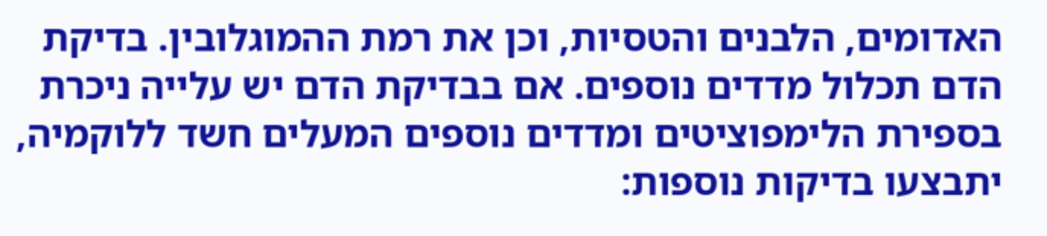האדומים, הלבנים והטסיות, וכן את רמת ההמוגלובין. בדיקת הדם תכלול מדדים נוספים. אם בבדיקת הדם יש עלייה ניכרת בספירת הלימפוציטים ומדדים נוספים המעלים חשד ללוקמיה, יתבצעו בדיקות נוספות: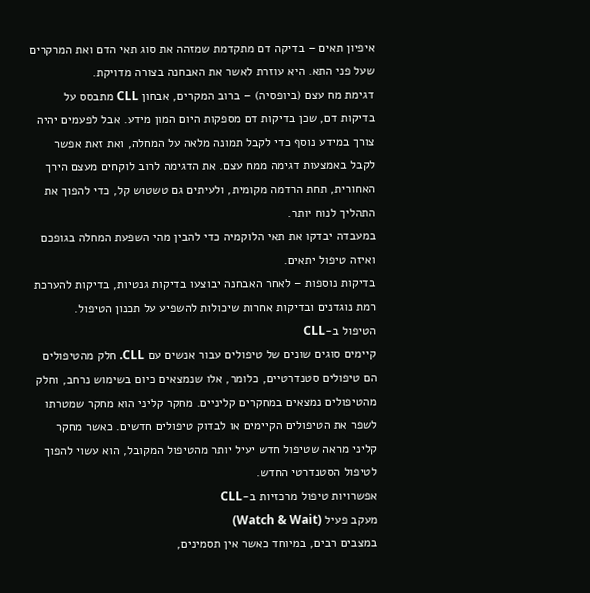איפיון תאים – בדיקה דם מתקדמת שמזהה את סוג תאי הדם ואת המרקרים שעל פני התא. היא עוזרת לאשר את האבחנה בצורה מדויקת.
דגימת מח עצם (ביופסיה) – ברוב המקרים, אבחון CLL מתבסס על בדיקות דם, שכן בדיקות דם מספקות היום המון מידע. אבל לפעמים יהיה צורך במידע נוסף כדי לקבל תמונה מלאה על המחלה, ואת זאת אפשר לקבל באמצעות דגימה ממח עצם. את הדגימה לרוב לוקחים מעצם הירך האחורית, תחת הרדמה מקומית, ולעיתים גם טשטוש קל, כדי להפוך את התהליך לנוח יותר.
במעבדה יבדקו את תאי הלוקמיה כדי להבין מהי השפעת המחלה בגופכם ואיזה טיפול יתאים.
בדיקות נוספות – לאחר האבחנה יבוצעו בדיקות גנטיות, בדיקות להערכת רמת נוגדנים ובדיקות אחרות שיכולות להשפיע על תכנון הטיפול.
הטיפול ב-CLL
קיימים סוגים שונים של טיפולים עבור אנשים עם CLL. חלק מהטיפולים הם טיפולים סטנדרטיים, כלומר, אלו שנמצאים כיום בשימוש נרחב, וחלק מהטיפולים נמצאים במחקרים קליניים. מחקר קליני הוא מחקר שמטרתו לשפר את הטיפולים הקיימים או לבדוק טיפולים חדשים. כאשר מחקר קליני מראה שטיפול חדש יעיל יותר מהטיפול המקובל, הוא עשוי להפוך לטיפול הסטנדרטי החדש.
אפשרויות טיפול מרכזיות ב-CLL
מעקב פעיל (Watch & Wait)
במצבים רבים, במיוחד כאשר אין תסמינים,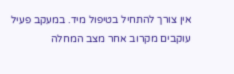אין צורך להתחיל בטיפול מיד. במעקב פעיל עוקבים מקרוב אחר מצב המחלה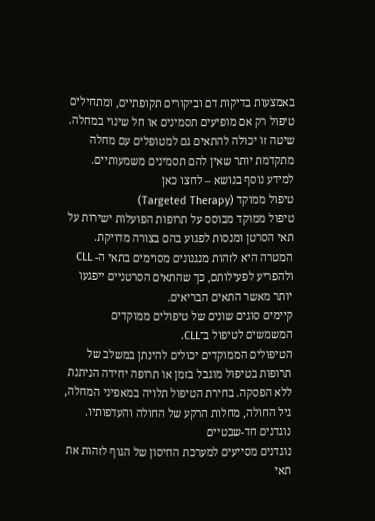באמצעות בדיקות דם וביקורים תקופתיים, ומתחילים טיפול רק אם מופיעים תסמינים או חל שינוי במחלה. שיטה זו יכולה להתאים גם למטופלים עם מחלה מתקדמת יותר שאין להם תסמינים משמעותיים.
למידע נוסף בנושא – לחצו כאן
טיפול ממוקד (Targeted Therapy)
טיפול ממוקד מבוסס על תרופות הפועלות ישירות על תאי הסרטן ומנסות לפגוע בהם בצורה מדויקת.
המטרה היא לזהות מנגנונים מסוימים בתאי ה- CLL ולהפריע לפעילותם, כך שהתאים הסרטניים ייפגעו יותר מאשר התאים הבריאים.
קיימים סוגים שונים של טיפולים ממוקדים המשמשים לטיפול ב־CLL.
הטיפולים הממוקדים יכולים להינתן במשלב של תרופות בטיפול מוגבל בזמן או תרופה יחידה הניתנת ללא הפסקה. בחירת הטיפול תלויה במאפיני המחלה, גיל החולה, מחלות הרקע של החולה והעדפותיו.
נוגדנים חד-שבטיים
נוגדנים מסייעים למערכת החיסון של הגוף לזהות את תאי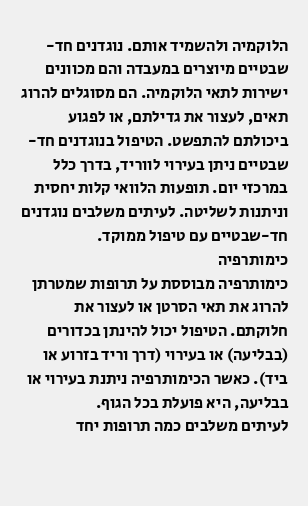הלוקמיה ולהשמיד אותם. נוגדנים חד-שבטיים מיוצרים במעבדה והם מכוונים ישירות לתאי הלוקמיה. הם מסוגלים להרוג תאים, לעצור את גדילתם, או לפגוע ביכולתם להתפשט. הטיפול בנוגדנים חד-שבטיים ניתן בעירוי לווריד, בדרך כלל במרכזי יום. תופעות הלוואי קלות יחסית וניתנות לשליטה. לעיתים משלבים נוגדנים חד-שבטיים עם טיפול ממוקד.
כימותרפיה
כימותרפיה מבוססת על תרופות שמטרתן להרוג את תאי הסרטן או לעצור את חלוקתם. הטיפול יכול להינתן בכדורים (בבליעה) או בעירוי (דרך וריד בזרוע או ביד). כאשר הכימותרפיה ניתנת בעירוי או בבליעה, היא פועלת בכל הגוף.
לעיתים משלבים כמה תרופות יחד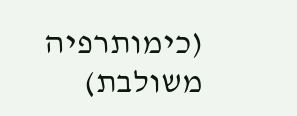(כימותרפיה משולבת)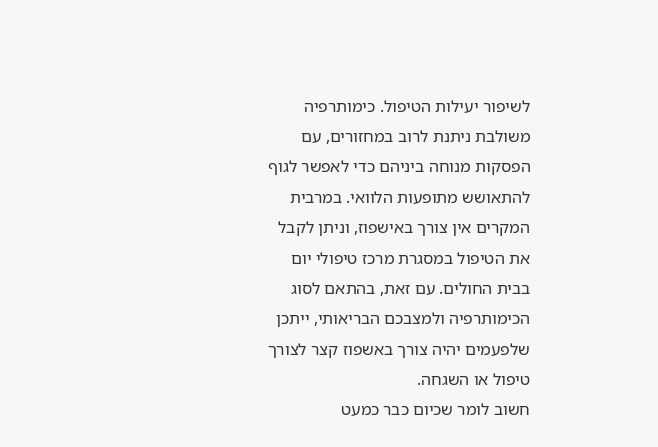לשיפור יעילות הטיפול. כימותרפיה משולבת ניתנת לרוב במחזורים, עם הפסקות מנוחה ביניהם כדי לאפשר לגוף להתאושש מתופעות הלוואי. במרבית המקרים אין צורך באישפוז, וניתן לקבל את הטיפול במסגרת מרכז טיפולי יום בבית החולים. עם זאת, בהתאם לסוג הכימותרפיה ולמצבכם הבריאותי, ייתכן שלפעמים יהיה צורך באשפוז קצר לצורך טיפול או השגחה.
חשוב לומר שכיום כבר כמעט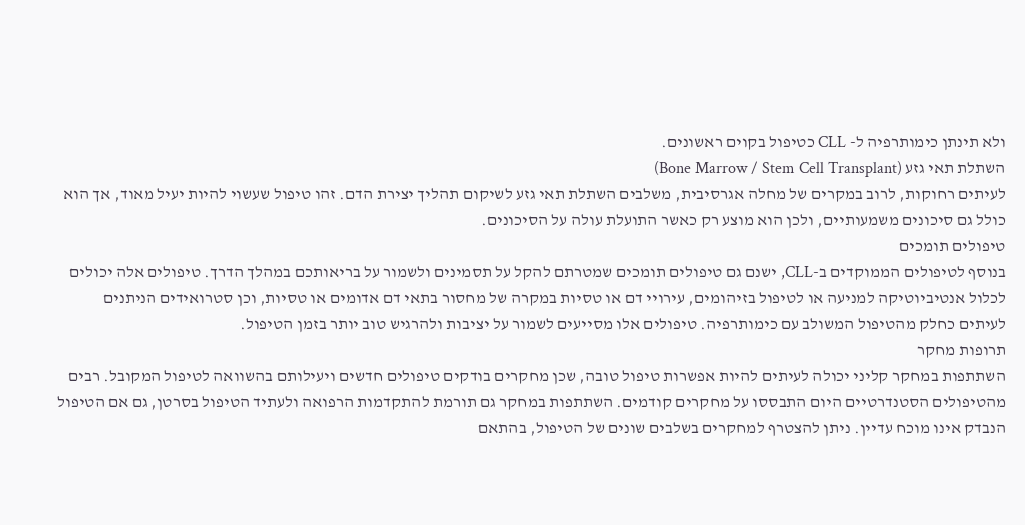ולא תינתן כימותרפיה ל- CLL כטיפול בקוים ראשונים.
השתלת תאי גזע (Bone Marrow / Stem Cell Transplant)
לעיתים רחוקות, לרוב במקרים של מחלה אגרסיבית, משלבים השתלת תאי גזע לשיקום תהליך יצירת הדם. זהו טיפול שעשוי להיות יעיל מאוד, אך הוא כולל גם סיכונים משמעותיים, ולכן הוא מוצע רק כאשר התועלת עולה על הסיכונים.
טיפולים תומכים
בנוסף לטיפולים הממוקדים ב-CLL, ישנם גם טיפולים תומכים שמטרתם להקל על תסמינים ולשמור על בריאותכם במהלך הדרך. טיפולים אלה יכולים לכלול אנטיביוטיקה למניעה או לטיפול בזיהומים, עירויי דם או טסיות במקרה של מחסור בתאי דם אדומים או טסיות, וכן סטרואידים הניתנים לעיתים כחלק מהטיפול המשולב עם כימותרפיה. טיפולים אלו מסייעים לשמור על יציבות ולהרגיש טוב יותר בזמן הטיפול.
תרופות מחקר
השתתפות במחקר קליני יכולה לעיתים להיות אפשרות טיפול טובה, שכן מחקרים בודקים טיפולים חדשים ויעילותם בהשוואה לטיפול המקובל. רבים מהטיפולים הסטנדרטיים היום התבססו על מחקרים קודמים. השתתפות במחקר גם תורמת להתקדמות הרפואה ולעתיד הטיפול בסרטן, גם אם הטיפול הנבדק אינו מוכח עדיין. ניתן להצטרף למחקרים בשלבים שונים של הטיפול, בהתאם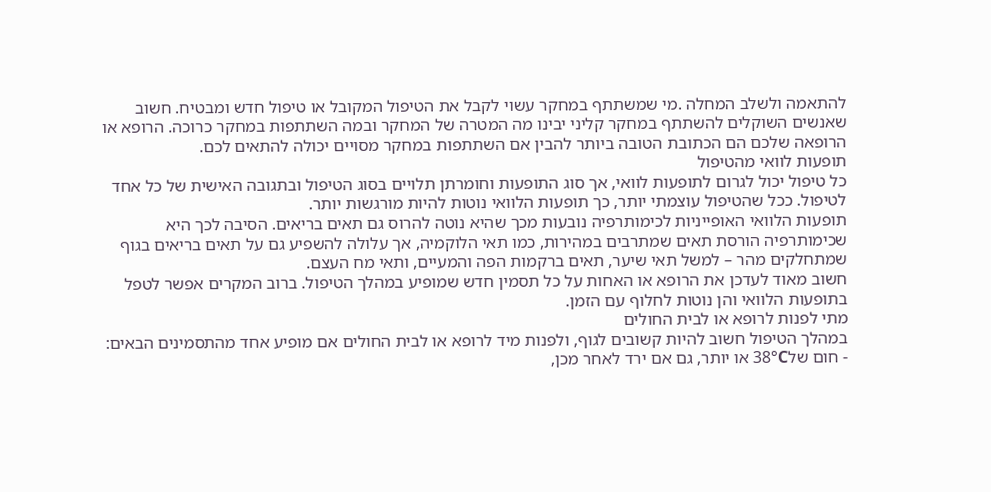להתאמה ולשלב המחלה .מי שמשתתף במחקר עשוי לקבל את הטיפול המקובל או טיפול חדש ומבטיח. חשוב שאנשים השוקלים להשתתף במחקר קליני יבינו מה המטרה של המחקר ובמה השתתפות במחקר כרוכה. הרופא או הרופאה שלכם הם הכתובת הטובה ביותר להבין אם השתתפות במחקר מסויים יכולה להתאים לכם.
תופעות לוואי מהטיפול
כל טיפול יכול לגרום לתופעות לוואי, אך סוג התופעות וחומרתן תלויים בסוג הטיפול ובתגובה האישית של כל אחד לטיפול. ככל שהטיפול עוצמתי יותר, כך תופעות הלוואי נוטות להיות מורגשות יותר.
תופעות הלוואי האופייניות לכימותרפיה נובעות מכך שהיא נוטה להרוס גם תאים בריאים. הסיבה לכך היא שכימותרפיה הורסת תאים שמתרבים במהירות, כמו תאי הלוקמיה, אך עלולה להשפיע גם על תאים בריאים בגוף שמתחלקים מהר – למשל תאי שיער, תאים ברקמות הפה והמעיים, ותאי מח העצם.
חשוב מאוד לעדכן את הרופא או האחות על כל תסמין חדש שמופיע במהלך הטיפול. ברוב המקרים אפשר לטפל בתופעות הלוואי והן נוטות לחלוף עם הזמן.
מתי לפנות לרופא או לבית החולים
במהלך הטיפול חשוב להיות קשובים לגוף, ולפנות מיד לרופא או לבית החולים אם מופיע אחד מהתסמינים הבאים:
- חום של38°C או יותר, גם אם ירד לאחר מכן,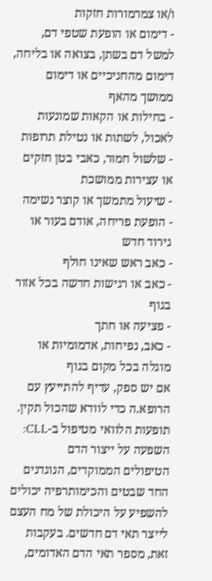ו/או צמרמורות חזקות
- דימום או הופעת שטפי דם, למשל דם בשתן, בצואה או בליחה, דימום מהחניכיים או דימום ממושך מהאף
- בחילות או הקאות שמונעות לאכול, לשתות או נטילת תרופות
- שלשול חמור, כאבי בטן חזקים או עצירות ממושכת
- שיעול מתמשך או קוצר נשימה
- הופעת פריחה, אודם בעור או גירוד חדש
- כאב ראש שאינו חולף
- כאב או רגישות חדשה בכל אזור בגוף
- פציעה או חתך
- כאב, נפיחות, אדמומיות או מוגלה בכל מקום בגוף
אם יש ספק, עדיף להתייעץ עם הרופא.ה כדי לוודא שהכול תקין.
תופעות הלוואי מטיפול ב-CLL:
השפעה על ייצור הדם
הטיפולים הממוקדים, הנוגדנים החד שבטים והכימותרפיה יכולים להשפיע על היכולת של מח העצם לייצר תאי דם חדשים. בעקבות זאת, מספר תאי הדם האדומים,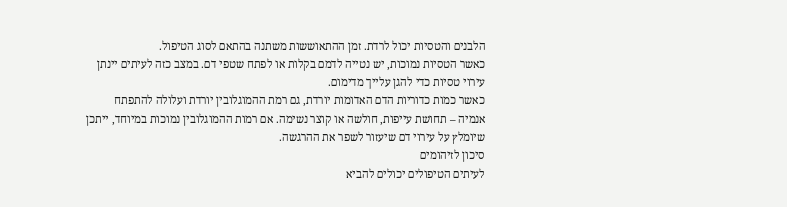הלבנים והטסיות יכול לרדת. זמן ההתאוששות משתנה בהתאם לסוג הטיפול.
כאשר הטסיות נמוכות, יש נטייה לדמם בקלות או לפתח שטפי דם. במצב כזה לעיתים יינתן עירוי טסיות כדי להגן עלייך מדימום.
כאשר כמות כדוריות הדם האדומות יורדת, גם רמת ההמוגלובין יורדת ועלולה להתפתח אנמיה – תחושת עייפות, חולשה או קוצר נשימה. אם רמות ההמוגלובין נמוכות במיוחד, ייתכן שיומלץ על עירוי דם שיעזור לשפר את ההרגשה.
סיכון לזיהומים
לעיתים הטיפולים יכולים להביא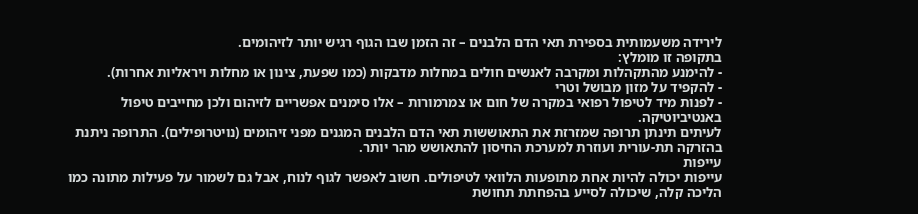לירידה משעמותית בספירת תאי הדם הלבנים – זה הזמן שבו הגוף רגיש יותר לזיהומים.
בתקופה זו מומלץ:
- להימנע מהתקהלות ומקרבה לאנשים חולים במחלות מדבקות (כמו שפעת, צינון או מחלות ויראליות אחרות).
- להקפיד על מזון מבושל וטרי
- לפנות מיד לטיפול רפואי במקרה של חום או צמרמורות – אלו סימנים אפשריים לזיהום ולכן מחייבים טיפול באנטיביוטיקה.
לעיתים תינתן תרופה שמזרזת את התאוששות תאי הדם הלבנים המגנים מפני זיהומים (נויטרופילים). התרופה ניתנת בהזרקה תת-עורית ועוזרת למערכת החיסון להתאושש מהר יותר.
עייפות
עייפות יכולה להיות אחת מתופעות הלוואי לטיפולים. חשוב לאפשר לגוף לנוח, אבל גם לשמור על פעילות מתונה כמו הליכה קלה, שיכולה לסייע בהפחתת תחושת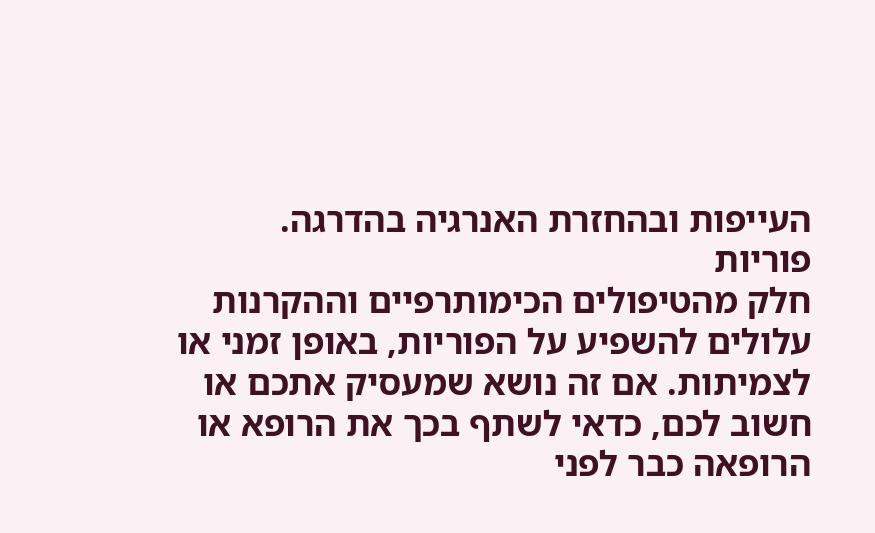העייפות ובהחזרת האנרגיה בהדרגה.
פוריות
חלק מהטיפולים הכימותרפיים וההקרנות עלולים להשפיע על הפוריות, באופן זמני או לצמיתות. אם זה נושא שמעסיק אתכם או חשוב לכם, כדאי לשתף בכך את הרופא או הרופאה כבר לפני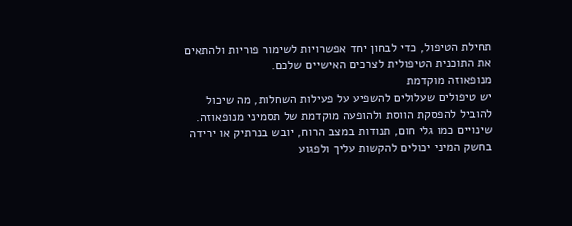תחילת הטיפול, כדי לבחון יחד אפשרויות לשימור פוריות ולהתאים את התוכנית הטיפולית לצרכים האישיים שלכם.
מנופאוזה מוקדמת
יש טיפולים שעלולים להשפיע על פעילות השחלות, מה שיכול להוביל להפסקת הווסת ולהופעה מוקדמת של תסמיני מנופאוזה. שינויים כמו גלי חום, תנודות במצב הרוח, יובש בנרתיק או ירידה בחשק המיני יכולים להקשות עליך ולפגוע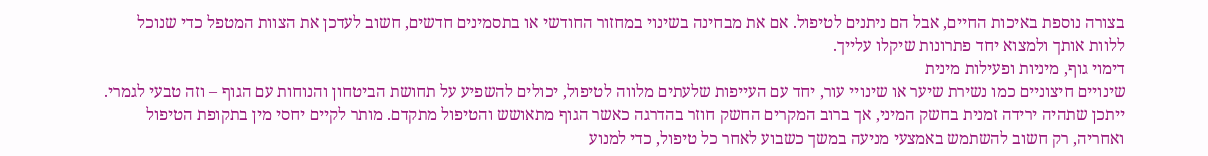בצורה נוספת באיכות החיים, אבל הם ניתנים לטיפול. אם את מבחינה בשינוי במחזור החודשי או בתסמינים חדשים, חשוב לעדכן את הצוות המטפל כדי שנוכל ללוות אותך ולמצוא יחד פתרונות שיקלו עלייך.
דימוי גוף, מיניות ופעילות מינית
שינויים חיצוניים כמו נשירת שיער או שינויי עור, יחד עם העייפות שלעתים מלווה לטיפול, יכולים להשפיע על תחושת הביטחון והנוחות עם הגוף – וזה טבעי לגמרי. ייתכן שתהיה ירידה זמנית בחשק המיני, אך ברוב המקרים החשק חוזר בהדרגה כאשר הגוף מתאושש והטיפול מתקדם. מותר לקיים יחסי מין בתקופת הטיפול ואחריה, רק חשוב להשתמש באמצעי מניעה במשך כשבוע לאחר כל טיפול, כדי למנוע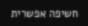חשיפה אפשרית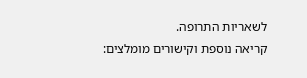לשאריות התרופה.
קריאה נוספת וקישורים מומלצים: